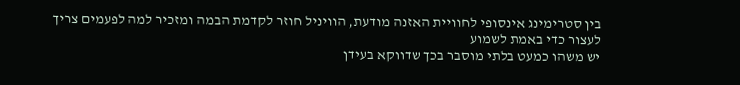בין סטרימינג אינסופי לחוויית האזנה מודעת, הוויניל חוזר לקדמת הבמה ומזכיר למה לפעמים צריך לעצור כדי באמת לשמוע
יש משהו כמעט בלתי מוסבר בכך שדווקא בעידן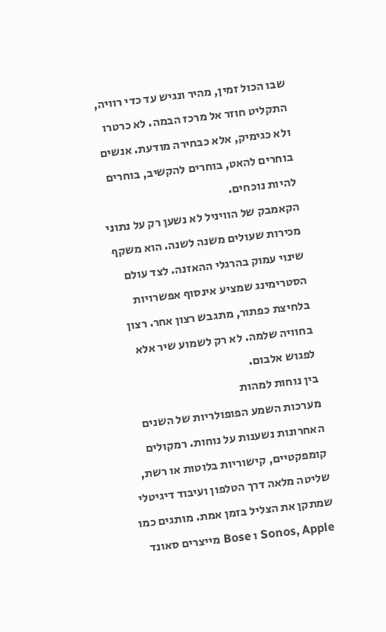שבו הכול זמין, מהיר ונגיש עד כדי רוויה, התקליט חוזר אל מרכז הבמה. לא כרטרו ולא כגימיק, אלא כבחירה מודעת. אנשים בוחרים להאט, בוחרים להקשיב, בוחרים להיות נוכחים.
הקאמבק של הוויניל לא נשען רק על נתוני מכירות שעולים משנה לשנה. הוא משקף שינוי עמוק בהרגלי ההאזנה. לצד עולם הסטרימינג שמציע אינסוף אפשרויות בלחיצת כפתור, מתגבש רצון אחר. רצון בחוויה שלמה. לא רק לשמוע שיר אלא לפגוש אלבום.
בין נוחות למהות
מערכות השמע הפופולריות של השנים האחרונות נשענות על נוחות. רמקולים קומפקטיים, קישוריות בלוטות או רשת, שליטה מלאה דרך הטלפון ועיבוד דיגיטלי שמתקן את הצליל בזמן אמת. מותגים כמו Sonos, Apple ו Bose מייצרים סאונד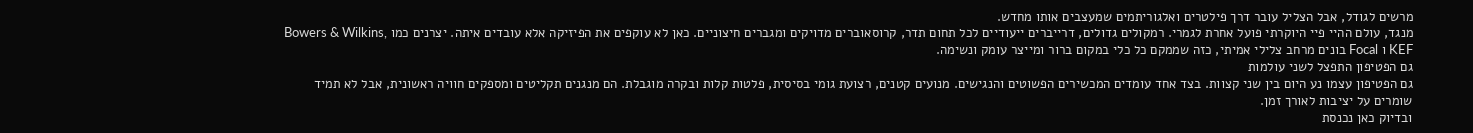מרשים לגודל, אבל הצליל עובר דרך פילטרים ואלגוריתמים שמעצבים אותו מחדש.
מנגד, עולם ההיי פיי היוקרתי פועל אחרת לגמרי. רמקולים גדולים, דרייברים ייעודיים לכל תחום תדר, קרוסאוברים מדויקים ומגברים חיצוניים. כאן לא עוקפים את הפיזיקה אלא עובדים איתה. יצרנים כמו Bowers & Wilkins, KEF ו Focal בונים מרחב צלילי אמיתי, כזה שממקם כל כלי במקום ברור ומייצר עומק ונשימה.
גם הפטיפון התפצל לשני עולמות
גם הפטיפון עצמו נע היום בין שני קצוות. בצד אחד עומדים המכשירים הפשוטים והנגישים. מנועים קטנים, רצועת גומי בסיסית, פלטות קלות ובקרה מוגבלת. הם מנגנים תקליטים ומספקים חוויה ראשונית, אבל לא תמיד שומרים על יציבות לאורך זמן.
ובדיוק כאן נכנסת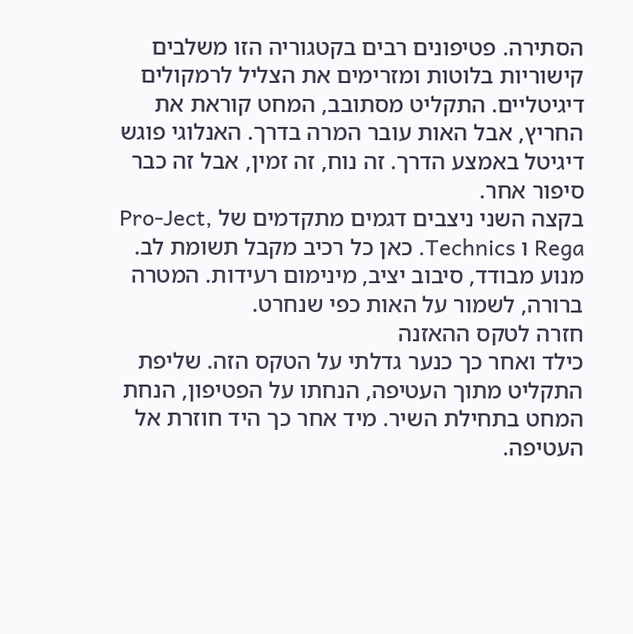הסתירה. פטיפונים רבים בקטגוריה הזו משלבים קישוריות בלוטות ומזרימים את הצליל לרמקולים דיגיטליים. התקליט מסתובב, המחט קוראת את החריץ, אבל האות עובר המרה בדרך. האנלוגי פוגש דיגיטל באמצע הדרך. זה נוח, זה זמין, אבל זה כבר סיפור אחר.
בקצה השני ניצבים דגמים מתקדמים של Pro-Ject, Rega ו Technics. כאן כל רכיב מקבל תשומת לב. מנוע מבודד, סיבוב יציב, מינימום רעידות. המטרה ברורה, לשמור על האות כפי שנחרט.
חזרה לטקס ההאזנה
כילד ואחר כך כנער גדלתי על הטקס הזה. שליפת התקליט מתוך העטיפה, הנחתו על הפטיפון, הנחת המחט בתחילת השיר. מיד אחר כך היד חוזרת אל העטיפה.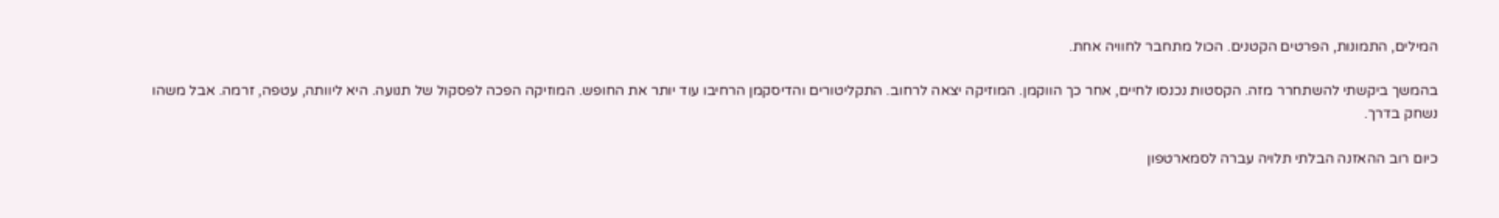המילים, התמונות, הפרטים הקטנים. הכול מתחבר לחוויה אחת.

בהמשך ביקשתי להשתחרר מזה. הקסטות נכנסו לחיים, אחר כך הווקמן. המוזיקה יצאה לרחוב. התקליטורים והדיסקמן הרחיבו עוד יותר את החופש. המוזיקה הפכה לפסקול של תנועה. היא ליוותה, עטפה, זרמה. אבל משהו נשחק בדרך.

כיום רוב ההאזנה הבלתי תלויה עברה לסמארטפון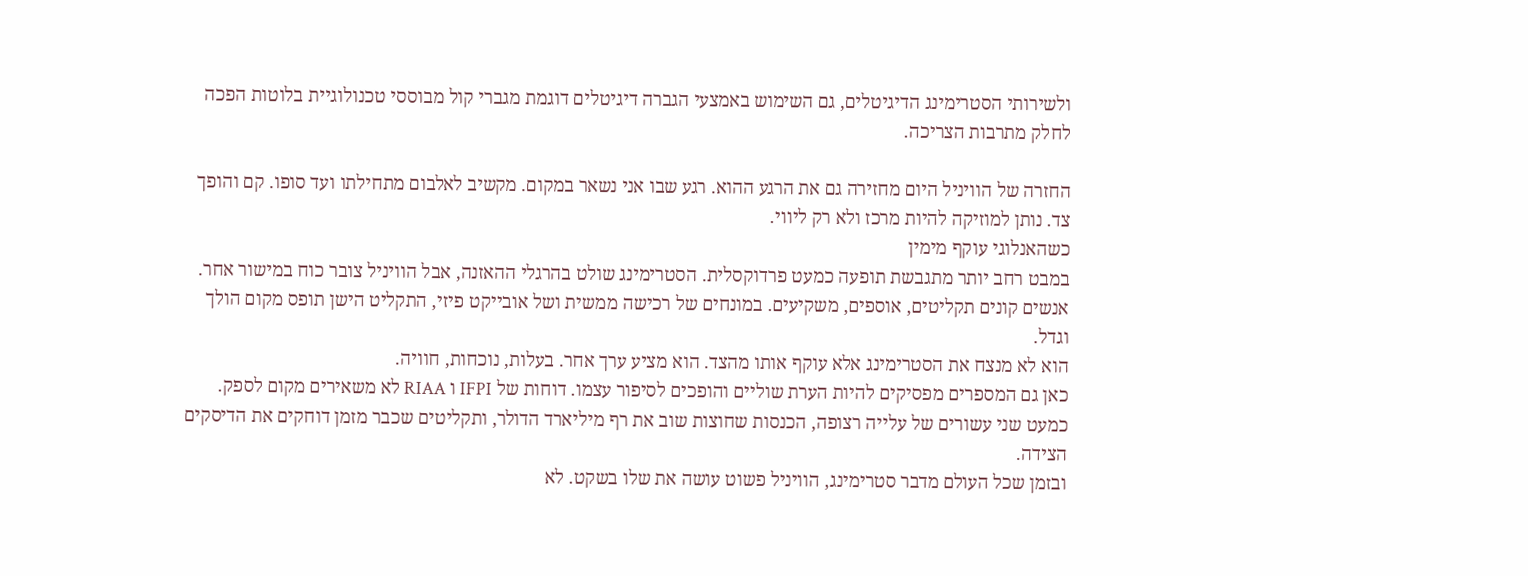ולשירותי הסטרימינג הדיגיטלים, גם השימוש באמצעי הגברה דיגיטלים דוגמת מגברי קול מבוססי טכנולוגיית בלוטות הפכה לחלק מתרבות הצריכה.

החזרה של הוויניל היום מחזירה גם את הרגע ההוא. רגע שבו אני נשאר במקום. מקשיב לאלבום מתחילתו ועד סופו. קם והופך צד. נותן למוזיקה להיות מרכז ולא רק ליווי.
כשהאנלוגי עוקף מימין
במבט רחב יותר מתגבשת תופעה כמעט פרדוקסלית. הסטרימינג שולט בהרגלי ההאזנה, אבל הוויניל צובר כוח במישור אחר. אנשים קונים תקליטים, אוספים, משקיעים. במונחים של רכישה ממשית ושל אובייקט פיזי, התקליט הישן תופס מקום הולך וגדל.
הוא לא מנצח את הסטרימינג אלא עוקף אותו מהצד. הוא מציע ערך אחר. בעלות, נוכחות, חוויה.
כאן גם המספרים מפסיקים להיות הערת שוליים והופכים לסיפור עצמו. דוחות של IFPI ו RIAA לא משאירים מקום לספק. כמעט שני עשורים של עלייה רצופה, הכנסות שחוצות שוב את רף מיליארד הדולר, ותקליטים שכבר מזמן דוחקים את הדיסקים הצידה.
ובזמן שכל העולם מדבר סטרימינג, הוויניל פשוט עושה את שלו בשקט. לא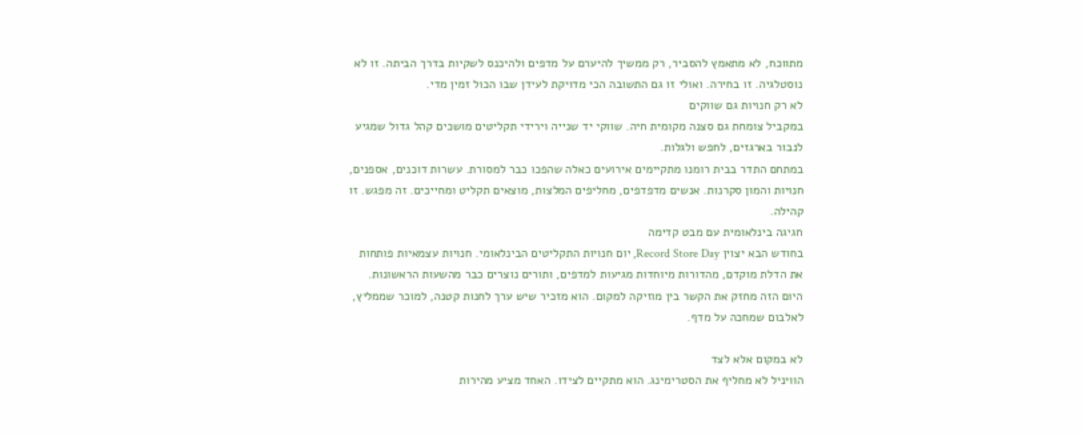מתווכח, לא מתאמץ להסביר, רק ממשיך להיערם על מדפים ולהיכנס לשקיות בדרך הביתה. זו לא נוסטלגיה. זו בחירה. ואולי זו גם התשובה הכי מדויקת לעידן שבו הכול זמין מדי.
לא רק חנויות גם שווקים
במקביל צומחת גם סצנה מקומית חיה. שווקי יד שנייה וירידי תקליטים מושכים קהל גדול שמגיע לנבור בארגזים, לחפש ולגלות.
במתחם התדר בבית רומנו מתקיימים אירועים כאלה שהפכו כבר למסורת. עשרות דוכנים, אספנים, חנויות והמון סקרנות. אנשים מדפדפים, מחליפים המלצות, מוצאים תקליט ומחייכים. זה מפגש. זו קהילה.
חגיגה בינלאומית עם מבט קדימה
בחודש הבא יצוין Record Store Day, יום חנויות התקליטים הבינלאומי. חנויות עצמאיות פותחות את הדלת מוקדם, מהדורות מיוחדות מגיעות למדפים, ותורים נוצרים כבר מהשעות הראשונות.
היום הזה מחזק את הקשר בין מוזיקה למקום. הוא מזכיר שיש ערך לחנות קטנה, למוכר שממליץ, לאלבום שמחכה על מדף.

לא במקום אלא לצד
הוויניל לא מחליף את הסטרימינג. הוא מתקיים לצידו. האחד מציע מהירות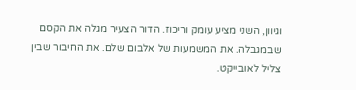וגיוון, השני מציע עומק וריכוז. הדור הצעיר מגלה את הקסם שבמגבלה. את המשמעות של אלבום שלם. את החיבור שבין צליל לאובייקט.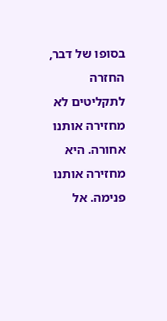בסופו של דבר, החזרה לתקליטים לא מחזירה אותנו אחורה. היא מחזירה אותנו פנימה. אל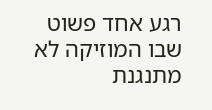רגע אחד פשוט שבו המוזיקה לא מתנגנת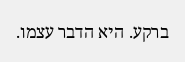ברקע. היא הדבר עצמו.